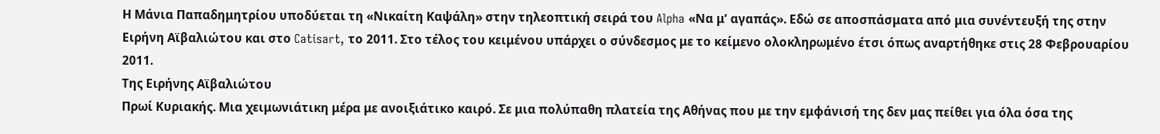Η Μάνια Παπαδημητρίου υποδύεται τη «Νικαίτη Καψάλη» στην τηλεοπτική σειρά του Alpha «Να μ’ αγαπάς». Εδώ σε αποσπάσματα από μια συνέντευξή της στην Ειρήνη Αϊβαλιώτου και στο Catisart, το 2011. Στο τέλος του κειμένου υπάρχει ο σύνδεσμος με το κείμενο ολοκληρωμένο έτσι όπως αναρτήθηκε στις 28 Φεβρουαρίου 2011.
Της Ειρήνης Αϊβαλιώτου
Πρωί Κυριακής. Μια χειμωνιάτικη μέρα με ανοιξιάτικο καιρό. Σε μια πολύπαθη πλατεία της Αθήνας που με την εμφάνισή της δεν μας πείθει για όλα όσα της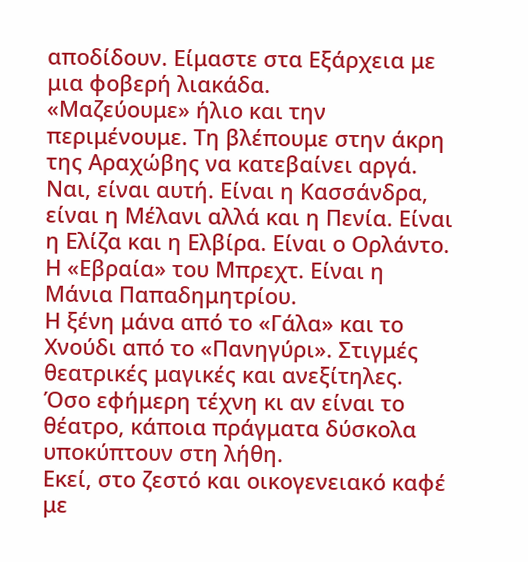αποδίδουν. Είμαστε στα Εξάρχεια με μια φοβερή λιακάδα.
«Μαζεύουμε» ήλιο και την περιμένουμε. Τη βλέπουμε στην άκρη της Αραχώβης να κατεβαίνει αργά. Ναι, είναι αυτή. Είναι η Κασσάνδρα, είναι η Μέλανι αλλά και η Πενία. Είναι η Ελίζα και η Ελβίρα. Είναι ο Ορλάντο. Η «Εβραία» του Μπρεχτ. Είναι η Μάνια Παπαδημητρίου.
Η ξένη μάνα από το «Γάλα» και το Χνούδι από το «Πανηγύρι». Στιγμές θεατρικές μαγικές και ανεξίτηλες. Όσο εφήμερη τέχνη κι αν είναι το θέατρο, κάποια πράγματα δύσκολα υποκύπτουν στη λήθη.
Εκεί, στο ζεστό και οικογενειακό καφέ με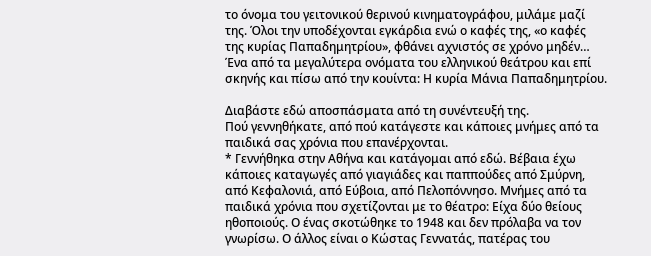το όνομα του γειτονικού θερινού κινηματογράφου, μιλάμε μαζί της. Όλοι την υποδέχονται εγκάρδια ενώ ο καφές της, «ο καφές της κυρίας Παπαδημητρίου», φθάνει αχνιστός σε χρόνο μηδέν…
Ένα από τα μεγαλύτερα ονόματα του ελληνικού θεάτρου και επί σκηνής και πίσω από την κουίντα: Η κυρία Μάνια Παπαδημητρίου.

Διαβάστε εδώ αποσπάσματα από τη συνέντευξή της.
Πού γεννηθήκατε, από πού κατάγεστε και κάποιες μνήμες από τα παιδικά σας χρόνια που επανέρχονται.
* Γεννήθηκα στην Αθήνα και κατάγομαι από εδώ. Βέβαια έχω κάποιες καταγωγές από γιαγιάδες και παππούδες από Σμύρνη, από Κεφαλονιά, από Εύβοια, από Πελοπόννησο. Μνήμες από τα παιδικά χρόνια που σχετίζονται με το θέατρο: Είχα δύο θείους ηθοποιούς. Ο ένας σκοτώθηκε το 1948 και δεν πρόλαβα να τον γνωρίσω. Ο άλλος είναι ο Κώστας Γεννατάς, πατέρας του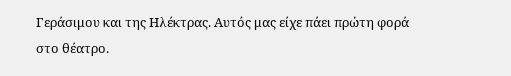Γεράσιμου και της Ηλέκτρας. Αυτός μας είχε πάει πρώτη φορά στο θέατρο.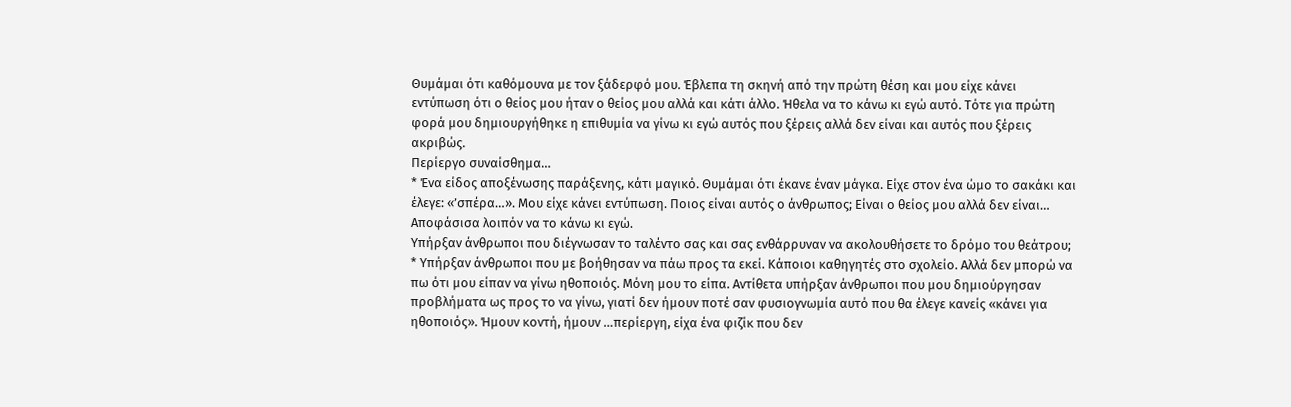Θυμάμαι ότι καθόμουνα με τον ξάδερφό μου. Έβλεπα τη σκηνή από την πρώτη θέση και μου είχε κάνει εντύπωση ότι ο θείος μου ήταν ο θείος μου αλλά και κάτι άλλο. Ήθελα να το κάνω κι εγώ αυτό. Τότε για πρώτη φορά μου δημιουργήθηκε η επιθυμία να γίνω κι εγώ αυτός που ξέρεις αλλά δεν είναι και αυτός που ξέρεις ακριβώς.
Περίεργο συναίσθημα…
* Ένα είδος αποξένωσης παράξενης, κάτι μαγικό. Θυμάμαι ότι έκανε έναν μάγκα. Είχε στον ένα ώμο το σακάκι και έλεγε: «’σπέρα…». Μου είχε κάνει εντύπωση. Ποιος είναι αυτός ο άνθρωπος; Είναι ο θείος μου αλλά δεν είναι… Αποφάσισα λοιπόν να το κάνω κι εγώ.
Υπήρξαν άνθρωποι που διέγνωσαν το ταλέντο σας και σας ενθάρρυναν να ακολουθήσετε το δρόμο του θεάτρου;
* Υπήρξαν άνθρωποι που με βοήθησαν να πάω προς τα εκεί. Κάποιοι καθηγητές στο σχολείο. Αλλά δεν μπορώ να πω ότι μου είπαν να γίνω ηθοποιός. Μόνη μου το είπα. Αντίθετα υπήρξαν άνθρωποι που μου δημιούργησαν προβλήματα ως προς το να γίνω, γιατί δεν ήμουν ποτέ σαν φυσιογνωμία αυτό που θα έλεγε κανείς «κάνει για ηθοποιός». Ήμουν κοντή, ήμουν …περίεργη, είχα ένα φιζίκ που δεν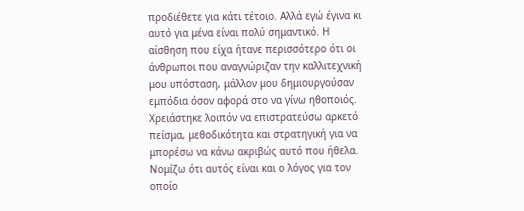προδιέθετε για κάτι τέτοιο. Αλλά εγώ έγινα κι αυτό για μένα είναι πολύ σημαντικό. Η αίσθηση που είχα ήτανε περισσότερο ότι οι άνθρωποι που αναγνώριζαν την καλλιτεχνική μου υπόσταση, μάλλον μου δημιουργούσαν εμπόδια όσον αφορά στο να γίνω ηθοποιός.
Χρειάστηκε λοιπόν να επιστρατεύσω αρκετό πείσμα, μεθοδικότητα και στρατηγική για να μπορέσω να κάνω ακριβώς αυτό που ήθελα. Νομίζω ότι αυτός είναι και ο λόγος για τον οποίο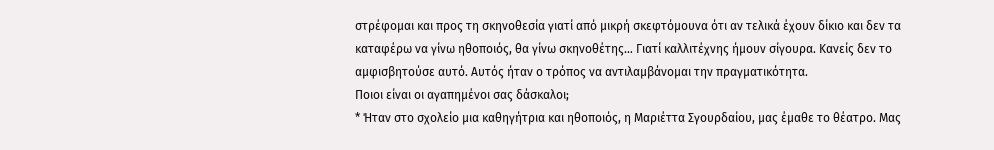στρέφομαι και προς τη σκηνοθεσία γιατί από μικρή σκεφτόμουνα ότι αν τελικά έχουν δίκιο και δεν τα καταφέρω να γίνω ηθοποιός, θα γίνω σκηνοθέτης… Γιατί καλλιτέχνης ήμουν σίγουρα. Κανείς δεν το αμφισβητούσε αυτό. Αυτός ήταν ο τρόπος να αντιλαμβάνομαι την πραγματικότητα.
Ποιοι είναι οι αγαπημένοι σας δάσκαλοι;
* Ήταν στο σχολείο μια καθηγήτρια και ηθοποιός, η Μαριέττα Σγουρδαίου, μας έμαθε το θέατρο. Μας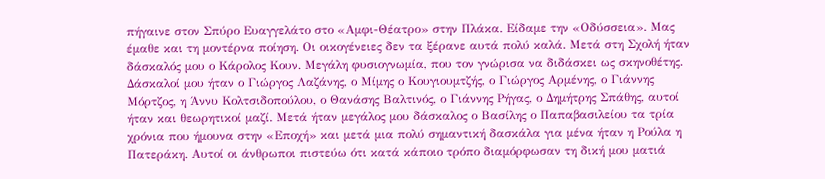πήγαινε στον Σπύρο Ευαγγελάτο στο «Αμφι-Θέατρο» στην Πλάκα. Είδαμε την «Οδύσσεια». Μας έμαθε και τη μοντέρνα ποίηση. Οι οικογένειες δεν τα ξέρανε αυτά πολύ καλά. Μετά στη Σχολή ήταν δάσκαλός μου ο Κάρολος Κουν. Μεγάλη φυσιογνωμία, που τον γνώρισα να διδάσκει ως σκηνοθέτης. Δάσκαλοί μου ήταν ο Γιώργος Λαζάνης, ο Μίμης ο Κουγιουμτζής, ο Γιώργος Αρμένης, ο Γιάννης Μόρτζος, η Άννυ Κολτσιδοπούλου, ο Θανάσης Βαλτινός, ο Γιάννης Ρήγας, ο Δημήτρης Σπάθης, αυτοί ήταν και θεωρητικοί μαζί. Μετά ήταν μεγάλος μου δάσκαλος ο Βασίλης ο Παπαβασιλείου τα τρία χρόνια που ήμουνα στην «Εποχή» και μετά μια πολύ σημαντική δασκάλα για μένα ήταν η Ρούλα η Πατεράκη. Αυτοί οι άνθρωποι πιστεύω ότι κατά κάποιο τρόπο διαμόρφωσαν τη δική μου ματιά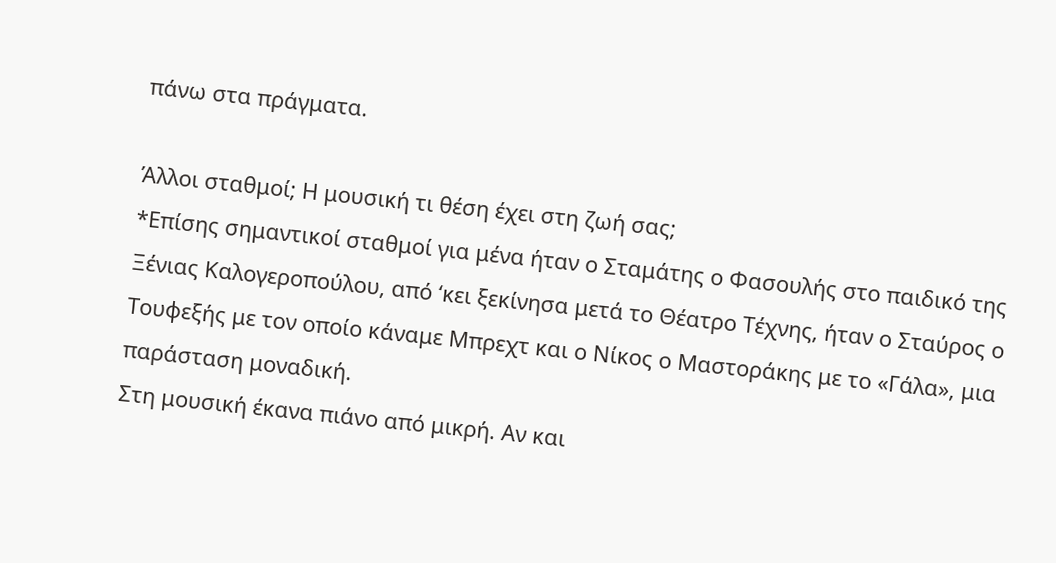πάνω στα πράγματα.

Άλλοι σταθμοί; Η μουσική τι θέση έχει στη ζωή σας;
*Επίσης σημαντικοί σταθμοί για μένα ήταν ο Σταμάτης ο Φασουλής στο παιδικό της Ξένιας Καλογεροπούλου, από ‘κει ξεκίνησα μετά το Θέατρο Τέχνης, ήταν ο Σταύρος ο Τουφεξής με τον οποίο κάναμε Μπρεχτ και ο Νίκος ο Μαστοράκης με το «Γάλα», μια παράσταση μοναδική.
Στη μουσική έκανα πιάνο από μικρή. Αν και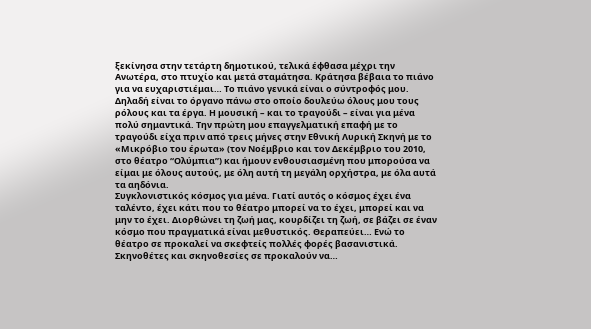ξεκίνησα στην τετάρτη δημοτικού, τελικά έφθασα μέχρι την Ανωτέρα, στο πτυχίο και μετά σταμάτησα. Κράτησα βέβαια το πιάνο για να ευχαριστιέμαι… Το πιάνο γενικά είναι ο σύντροφός μου. Δηλαδή είναι το όργανο πάνω στο οποίο δουλεύω όλους μου τους ρόλους και τα έργα. Η μουσική – και το τραγούδι – είναι για μένα πολύ σημαντικά. Την πρώτη μου επαγγελματική επαφή με το τραγούδι είχα πριν από τρεις μήνες στην Εθνική Λυρική Σκηνή με το «Μικρόβιο του έρωτα» (τον Νοέμβριο και τον Δεκέμβριο του 2010, στο θέατρο “Ολύμπια”) και ήμουν ενθουσιασμένη που μπορούσα να είμαι με όλους αυτούς, με όλη αυτή τη μεγάλη ορχήστρα, με όλα αυτά τα αηδόνια.
Συγκλονιστικός κόσμος για μένα. Γιατί αυτός ο κόσμος έχει ένα ταλέντο, έχει κάτι που το θέατρο μπορεί να το έχει, μπορεί και να μην το έχει. Διορθώνει τη ζωή μας, κουρδίζει τη ζωή, σε βάζει σε έναν κόσμο που πραγματικά είναι μεθυστικός. Θεραπεύει… Ενώ το θέατρο σε προκαλεί να σκεφτείς πολλές φορές βασανιστικά. Σκηνοθέτες και σκηνοθεσίες σε προκαλούν να…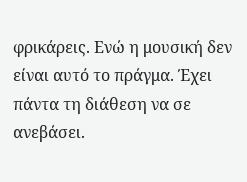φρικάρεις. Ενώ η μουσική δεν είναι αυτό το πράγμα. Έχει πάντα τη διάθεση να σε ανεβάσει.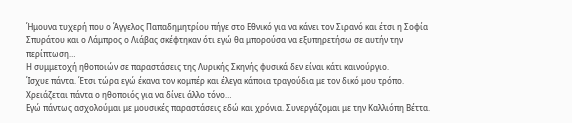Ήμουνα τυχερή που ο Άγγελος Παπαδημητρίου πήγε στο Εθνικό για να κάνει τον Σιρανό και έτσι η Σοφία Σπυράτου και ο Λάμπρος ο Λιάβας σκέφτηκαν ότι εγώ θα μπορούσα να εξυπηρετήσω σε αυτήν την περίπτωση…
Η συμμετοχή ηθοποιών σε παραστάσεις της Λυρικής Σκηνής φυσικά δεν είναι κάτι καινούργιο.
Ίσχυε πάντα. Έτσι τώρα εγώ έκανα τον κομπέρ και έλεγα κάποια τραγούδια με τον δικό μου τρόπο. Χρειάζεται πάντα ο ηθοποιός για να δίνει άλλο τόνο…
Εγώ πάντως ασχολούμαι με μουσικές παραστάσεις εδώ και χρόνια. Συνεργάζομαι με την Καλλιόπη Βέττα.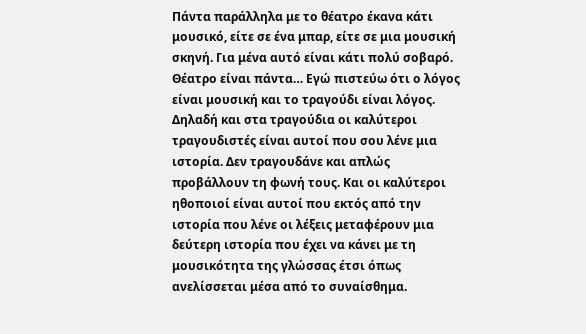Πάντα παράλληλα με το θέατρο έκανα κάτι μουσικό, είτε σε ένα μπαρ, είτε σε μια μουσική σκηνή. Για μένα αυτό είναι κάτι πολύ σοβαρό. Θέατρο είναι πάντα… Εγώ πιστεύω ότι ο λόγος είναι μουσική και το τραγούδι είναι λόγος. Δηλαδή και στα τραγούδια οι καλύτεροι τραγουδιστές είναι αυτοί που σου λένε μια ιστορία. Δεν τραγουδάνε και απλώς προβάλλουν τη φωνή τους. Και οι καλύτεροι ηθοποιοί είναι αυτοί που εκτός από την ιστορία που λένε οι λέξεις μεταφέρουν μια δεύτερη ιστορία που έχει να κάνει με τη μουσικότητα της γλώσσας έτσι όπως ανελίσσεται μέσα από το συναίσθημα.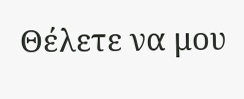Θέλετε να μου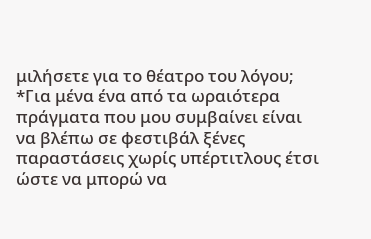μιλήσετε για το θέατρο του λόγου;
*Για μένα ένα από τα ωραιότερα πράγματα που μου συμβαίνει είναι να βλέπω σε φεστιβάλ ξένες παραστάσεις χωρίς υπέρτιτλους έτσι ώστε να μπορώ να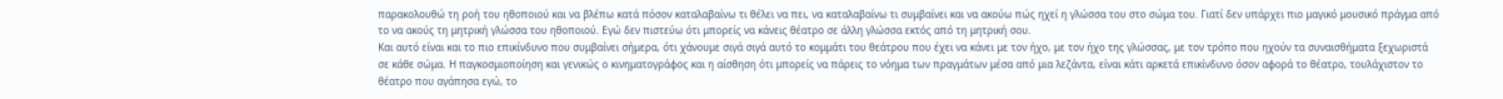παρακολουθώ τη ροή του ηθοποιού και να βλέπω κατά πόσον καταλαβαίνω τι θέλει να πει, να καταλαβαίνω τι συμβαίνει και να ακούω πώς ηχεί η γλώσσα του στο σώμα του. Γιατί δεν υπάρχει πιο μαγικό μουσικό πράγμα από το να ακούς τη μητρική γλώσσα του ηθοποιού. Εγώ δεν πιστεύω ότι μπορείς να κάνεις θέατρο σε άλλη γλώσσα εκτός από τη μητρική σου.
Και αυτό είναι και το πιο επικίνδυνο που συμβαίνει σήμερα, ότι χάνουμε σιγά σιγά αυτό το κομμάτι του θεάτρου που έχει να κάνει με τον ήχο, με τον ήχο της γλώσσας, με τον τρόπο που ηχούν τα συναισθήματα ξεχωριστά σε κάθε σώμα. Η παγκοσμιοποίηση και γενικώς ο κινηματογράφος και η αίσθηση ότι μπορείς να πάρεις το νόημα των πραγμάτων μέσα από μια λεζάντα, είναι κάτι αρκετά επικίνδυνο όσον αφορά το θέατρο, τουλάχιστον το θέατρο που αγάπησα εγώ, το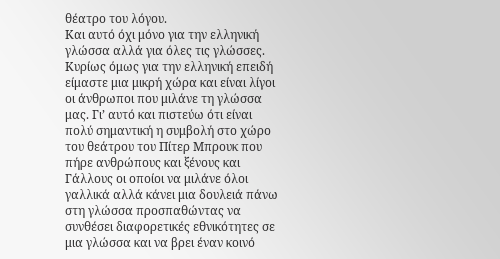θέατρο του λόγου.
Και αυτό όχι μόνο για την ελληνική γλώσσα αλλά για όλες τις γλώσσες. Κυρίως όμως για την ελληνική επειδή είμαστε μια μικρή χώρα και είναι λίγοι οι άνθρωποι που μιλάνε τη γλώσσα μας. Γι’ αυτό και πιστεύω ότι είναι πολύ σημαντική η συμβολή στο χώρο του θεάτρου του Πίτερ Μπρουκ που πήρε ανθρώπους και ξένους και Γάλλους οι οποίοι να μιλάνε όλοι γαλλικά αλλά κάνει μια δουλειά πάνω στη γλώσσα προσπαθώντας να συνθέσει διαφορετικές εθνικότητες σε μια γλώσσα και να βρει έναν κοινό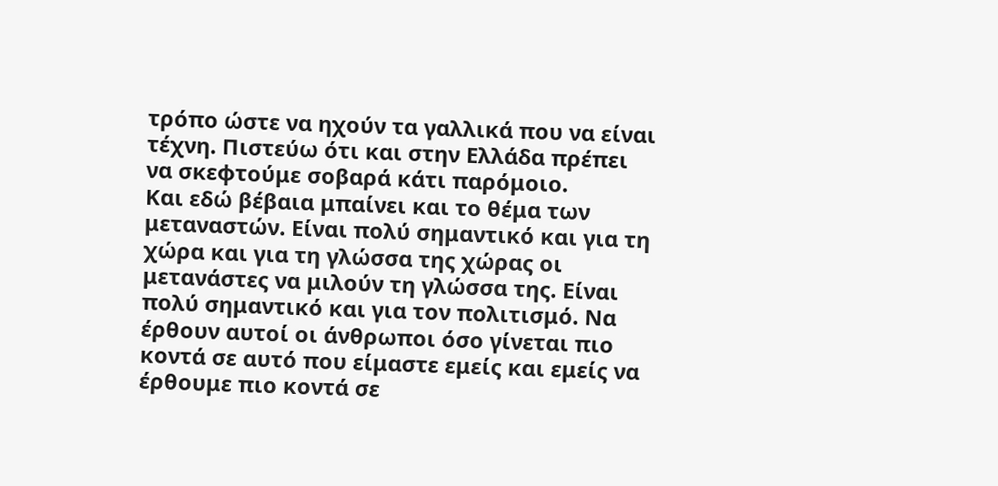τρόπο ώστε να ηχούν τα γαλλικά που να είναι τέχνη. Πιστεύω ότι και στην Ελλάδα πρέπει να σκεφτούμε σοβαρά κάτι παρόμοιο.
Και εδώ βέβαια μπαίνει και το θέμα των μεταναστών. Είναι πολύ σημαντικό και για τη χώρα και για τη γλώσσα της χώρας οι μετανάστες να μιλούν τη γλώσσα της. Είναι πολύ σημαντικό και για τον πολιτισμό. Να έρθουν αυτοί οι άνθρωποι όσο γίνεται πιο κοντά σε αυτό που είμαστε εμείς και εμείς να έρθουμε πιο κοντά σε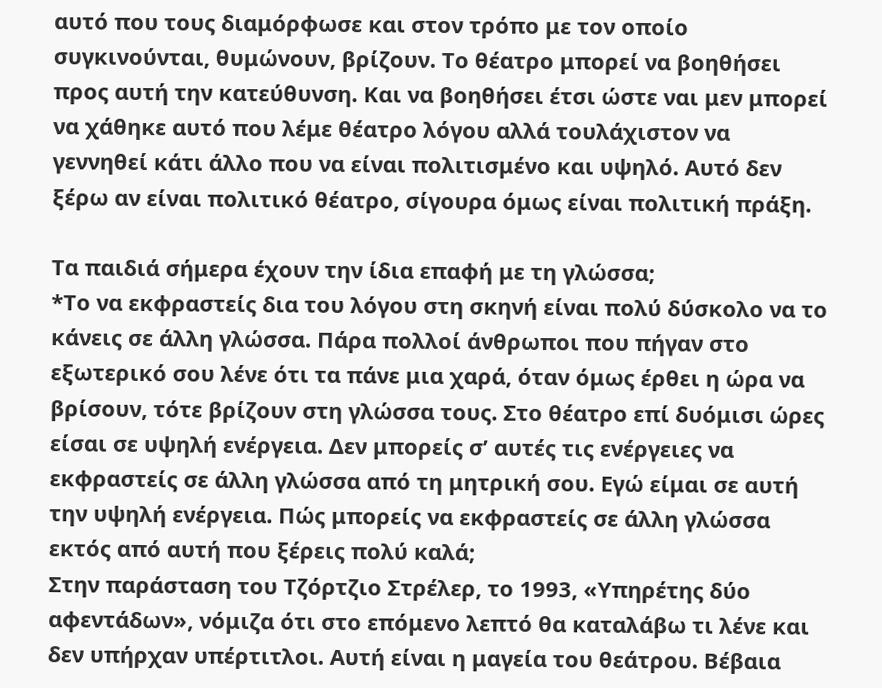αυτό που τους διαμόρφωσε και στον τρόπο με τον οποίο συγκινούνται, θυμώνουν, βρίζουν. Το θέατρο μπορεί να βοηθήσει προς αυτή την κατεύθυνση. Και να βοηθήσει έτσι ώστε ναι μεν μπορεί να χάθηκε αυτό που λέμε θέατρο λόγου αλλά τουλάχιστον να γεννηθεί κάτι άλλο που να είναι πολιτισμένο και υψηλό. Αυτό δεν ξέρω αν είναι πολιτικό θέατρο, σίγουρα όμως είναι πολιτική πράξη.

Τα παιδιά σήμερα έχουν την ίδια επαφή με τη γλώσσα;
*Το να εκφραστείς δια του λόγου στη σκηνή είναι πολύ δύσκολο να το κάνεις σε άλλη γλώσσα. Πάρα πολλοί άνθρωποι που πήγαν στο εξωτερικό σου λένε ότι τα πάνε μια χαρά, όταν όμως έρθει η ώρα να βρίσουν, τότε βρίζουν στη γλώσσα τους. Στο θέατρο επί δυόμισι ώρες είσαι σε υψηλή ενέργεια. Δεν μπορείς σ’ αυτές τις ενέργειες να εκφραστείς σε άλλη γλώσσα από τη μητρική σου. Εγώ είμαι σε αυτή την υψηλή ενέργεια. Πώς μπορείς να εκφραστείς σε άλλη γλώσσα εκτός από αυτή που ξέρεις πολύ καλά;
Στην παράσταση του Τζόρτζιο Στρέλερ, το 1993, «Υπηρέτης δύο αφεντάδων», νόμιζα ότι στο επόμενο λεπτό θα καταλάβω τι λένε και δεν υπήρχαν υπέρτιτλοι. Αυτή είναι η μαγεία του θεάτρου. Βέβαια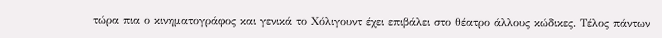τώρα πια ο κινηματογράφος και γενικά το Χόλιγουντ έχει επιβάλει στο θέατρο άλλους κώδικες. Τέλος πάντων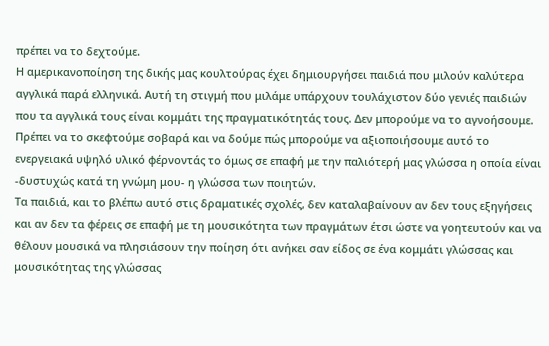πρέπει να το δεχτούμε.
Η αμερικανοποίηση της δικής μας κουλτούρας έχει δημιουργήσει παιδιά που μιλούν καλύτερα αγγλικά παρά ελληνικά. Αυτή τη στιγμή που μιλάμε υπάρχουν τουλάχιστον δύο γενιές παιδιών που τα αγγλικά τους είναι κομμάτι της πραγματικότητάς τους. Δεν μπορούμε να το αγνοήσουμε. Πρέπει να το σκεφτούμε σοβαρά και να δούμε πώς μπορούμε να αξιοποιήσουμε αυτό το ενεργειακά υψηλό υλικό φέρνοντάς το όμως σε επαφή με την παλιότερή μας γλώσσα η οποία είναι -δυστυχώς κατά τη γνώμη μου- η γλώσσα των ποιητών.
Τα παιδιά, και το βλέπω αυτό στις δραματικές σχολές, δεν καταλαβαίνουν αν δεν τους εξηγήσεις και αν δεν τα φέρεις σε επαφή με τη μουσικότητα των πραγμάτων έτσι ώστε να γοητευτούν και να θέλουν μουσικά να πλησιάσουν την ποίηση ότι ανήκει σαν είδος σε ένα κομμάτι γλώσσας και μουσικότητας της γλώσσας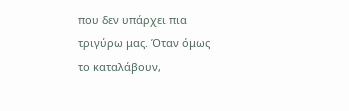που δεν υπάρχει πια τριγύρω μας. Όταν όμως το καταλάβουν,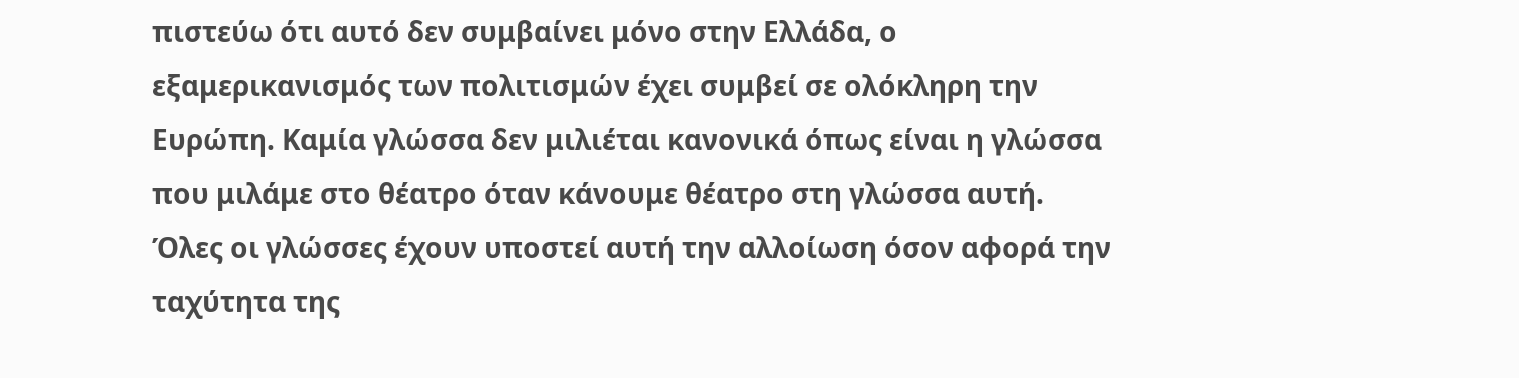πιστεύω ότι αυτό δεν συμβαίνει μόνο στην Ελλάδα, ο εξαμερικανισμός των πολιτισμών έχει συμβεί σε ολόκληρη την Ευρώπη. Καμία γλώσσα δεν μιλιέται κανονικά όπως είναι η γλώσσα που μιλάμε στο θέατρο όταν κάνουμε θέατρο στη γλώσσα αυτή.
Όλες οι γλώσσες έχουν υποστεί αυτή την αλλοίωση όσον αφορά την ταχύτητα της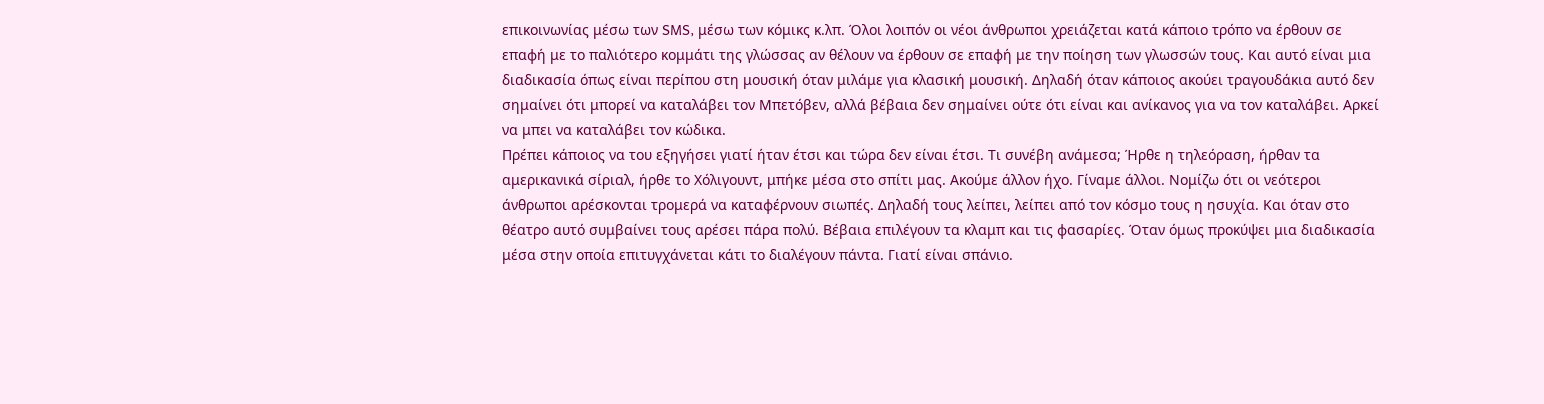επικοινωνίας μέσω των SMS, μέσω των κόμικς κ.λπ. Όλοι λοιπόν οι νέοι άνθρωποι χρειάζεται κατά κάποιο τρόπο να έρθουν σε επαφή με το παλιότερο κομμάτι της γλώσσας αν θέλουν να έρθουν σε επαφή με την ποίηση των γλωσσών τους. Και αυτό είναι μια διαδικασία όπως είναι περίπου στη μουσική όταν μιλάμε για κλασική μουσική. Δηλαδή όταν κάποιος ακούει τραγουδάκια αυτό δεν σημαίνει ότι μπορεί να καταλάβει τον Μπετόβεν, αλλά βέβαια δεν σημαίνει ούτε ότι είναι και ανίκανος για να τον καταλάβει. Αρκεί να μπει να καταλάβει τον κώδικα.
Πρέπει κάποιος να του εξηγήσει γιατί ήταν έτσι και τώρα δεν είναι έτσι. Τι συνέβη ανάμεσα; Ήρθε η τηλεόραση, ήρθαν τα αμερικανικά σίριαλ, ήρθε το Χόλιγουντ, μπήκε μέσα στο σπίτι μας. Ακούμε άλλον ήχο. Γίναμε άλλοι. Νομίζω ότι οι νεότεροι άνθρωποι αρέσκονται τρομερά να καταφέρνουν σιωπές. Δηλαδή τους λείπει, λείπει από τον κόσμο τους η ησυχία. Και όταν στο θέατρο αυτό συμβαίνει τους αρέσει πάρα πολύ. Βέβαια επιλέγουν τα κλαμπ και τις φασαρίες. Όταν όμως προκύψει μια διαδικασία μέσα στην οποία επιτυγχάνεται κάτι το διαλέγουν πάντα. Γιατί είναι σπάνιο.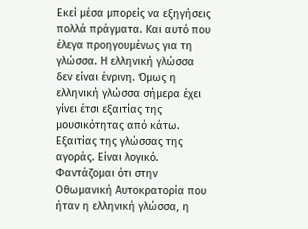Εκεί μέσα μπορείς να εξηγήσεις πολλά πράγματα. Και αυτό που έλεγα προηγουμένως για τη γλώσσα. Η ελληνική γλώσσα δεν είναι ένρινη. Όμως η ελληνική γλώσσα σήμερα έχει γίνει έτσι εξαιτίας της μουσικότητας από κάτω. Εξαιτίας της γλώσσας της αγοράς. Είναι λογικό. Φαντάζομαι ότι στην Οθωμανική Αυτοκρατορία που ήταν η ελληνική γλώσσα, η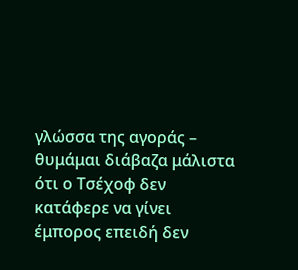γλώσσα της αγοράς – θυμάμαι διάβαζα μάλιστα ότι ο Τσέχοφ δεν κατάφερε να γίνει έμπορος επειδή δεν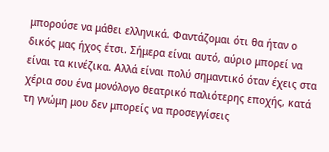μπορούσε να μάθει ελληνικά. Φαντάζομαι ότι θα ήταν ο δικός μας ήχος έτσι. Σήμερα είναι αυτό, αύριο μπορεί να είναι τα κινέζικα. Αλλά είναι πολύ σημαντικό όταν έχεις στα χέρια σου ένα μονόλογο θεατρικό παλιότερης εποχής, κατά τη γνώμη μου δεν μπορείς να προσεγγίσεις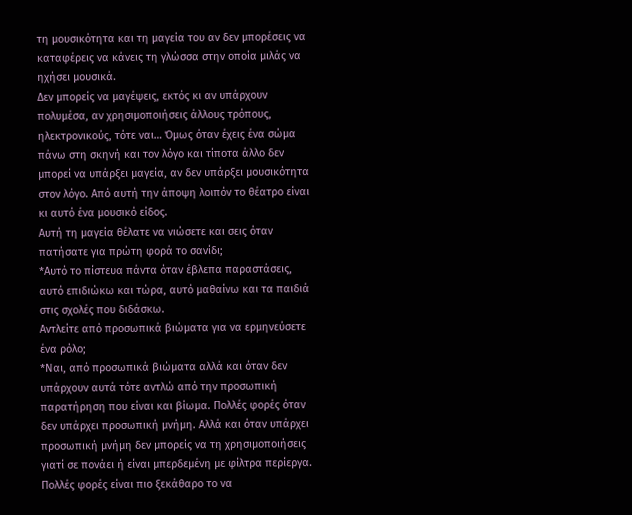τη μουσικότητα και τη μαγεία του αν δεν μπορέσεις να καταφέρεις να κάνεις τη γλώσσα στην οποία μιλάς να ηχήσει μουσικά.
Δεν μπορείς να μαγέψεις, εκτός κι αν υπάρχουν πολυμέσα, αν χρησιμοποιήσεις άλλους τρόπους, ηλεκτρονικούς, τότε ναι… Όμως όταν έχεις ένα σώμα πάνω στη σκηνή και τον λόγο και τίποτα άλλο δεν μπορεί να υπάρξει μαγεία, αν δεν υπάρξει μουσικότητα στον λόγο. Από αυτή την άποψη λοιπόν το θέατρο είναι κι αυτό ένα μουσικό είδος.
Αυτή τη μαγεία θέλατε να νιώσετε και σεις όταν πατήσατε για πρώτη φορά το σανίδι;
*Αυτό το πίστευα πάντα όταν έβλεπα παραστάσεις, αυτό επιδιώκω και τώρα, αυτό μαθαίνω και τα παιδιά στις σχολές που διδάσκω.
Αντλείτε από προσωπικά βιώματα για να ερμηνεύσετε ένα ρόλο;
*Ναι, από προσωπικά βιώματα αλλά και όταν δεν υπάρχουν αυτά τότε αντλώ από την προσωπική παρατήρηση που είναι και βίωμα. Πολλές φορές όταν δεν υπάρχει προσωπική μνήμη. Αλλά και όταν υπάρχει προσωπική μνήμη δεν μπορείς να τη χρησιμοποιήσεις γιατί σε πονάει ή είναι μπερδεμένη με φίλτρα περίεργα. Πολλές φορές είναι πιο ξεκάθαρο το να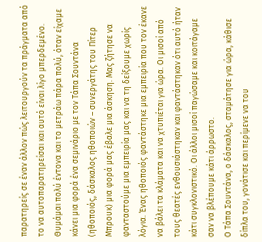παρατηρείς σε έναν άλλον πώς λειτουργούν τα πράγματα από το να αυτοπαρατηρείσαι και αυτό είναι λίγο μπερδεμένο.
Θυμάμαι πολύ έντονα και το μετράω πάρα πολύ, όταν είχαμε κάνει μια φορά ένα σεμινάριο με τον Τάπα Σουντάνα (ηθοποιός, δάσκαλος ηθοποιών – συνεργάτης του Πίτερ Μπρουκ) μια φορά μας έβαλε μια άσκηση. Μας ζήτησε να φανταστούμε μια εμπειρία μας και να τη δείξουμε χωρίς λόγια. Ένας ηθοποιός φαντάστηκε μια εμπειρία που τον έκανε να βάλει τα κλάματα και να χτυπιέται για ώρα. Οι μισοί από τους θεατές ενθουσιάστηκαν και φαντάστηκαν ότι αυτό ήταν κάτι συγκλονιστικό. Οι άλλοι μισοί παγώσαμε και κοιτάγαμε σαν να βλέπουμε κάτι άρρωστο.
Ο Τάπα Σουντάνα, ο δάσκαλος, σταμάτησε για ώρα, κάθισε δίπλα του, γονάτισε και περίμενε να του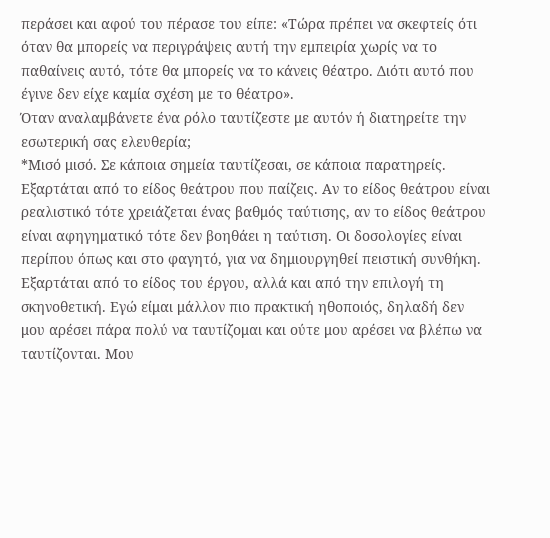περάσει και αφού του πέρασε του είπε: «Τώρα πρέπει να σκεφτείς ότι όταν θα μπορείς να περιγράψεις αυτή την εμπειρία χωρίς να το παθαίνεις αυτό, τότε θα μπορείς να το κάνεις θέατρο. Διότι αυτό που έγινε δεν είχε καμία σχέση με το θέατρο».
Όταν αναλαμβάνετε ένα ρόλο ταυτίζεστε με αυτόν ή διατηρείτε την εσωτερική σας ελευθερία;
*Μισό μισό. Σε κάποια σημεία ταυτίζεσαι, σε κάποια παρατηρείς. Εξαρτάται από το είδος θεάτρου που παίζεις. Αν το είδος θεάτρου είναι ρεαλιστικό τότε χρειάζεται ένας βαθμός ταύτισης, αν το είδος θεάτρου είναι αφηγηματικό τότε δεν βοηθάει η ταύτιση. Οι δοσολογίες είναι περίπου όπως και στο φαγητό, για να δημιουργηθεί πειστική συνθήκη. Εξαρτάται από το είδος του έργου, αλλά και από την επιλογή τη σκηνοθετική. Εγώ είμαι μάλλον πιο πρακτική ηθοποιός, δηλαδή δεν μου αρέσει πάρα πολύ να ταυτίζομαι και ούτε μου αρέσει να βλέπω να ταυτίζονται. Μου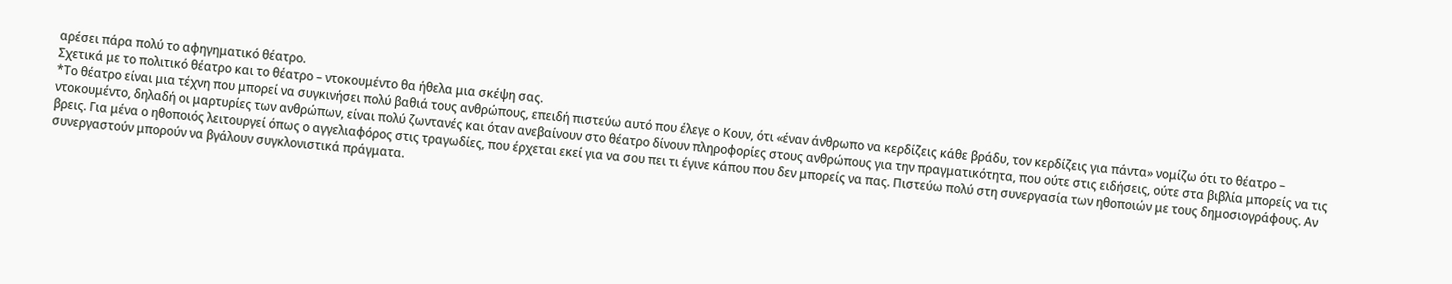αρέσει πάρα πολύ το αφηγηματικό θέατρο.
Σχετικά με το πολιτικό θέατρο και το θέατρο – ντοκουμέντο θα ήθελα μια σκέψη σας.
*Το θέατρο είναι μια τέχνη που μπορεί να συγκινήσει πολύ βαθιά τους ανθρώπους, επειδή πιστεύω αυτό που έλεγε ο Κουν, ότι «έναν άνθρωπο να κερδίζεις κάθε βράδυ, τον κερδίζεις για πάντα» νομίζω ότι το θέατρο – ντοκουμέντο, δηλαδή οι μαρτυρίες των ανθρώπων, είναι πολύ ζωντανές και όταν ανεβαίνουν στο θέατρο δίνουν πληροφορίες στους ανθρώπους για την πραγματικότητα, που ούτε στις ειδήσεις, ούτε στα βιβλία μπορείς να τις βρεις. Για μένα ο ηθοποιός λειτουργεί όπως ο αγγελιαφόρος στις τραγωδίες, που έρχεται εκεί για να σου πει τι έγινε κάπου που δεν μπορείς να πας. Πιστεύω πολύ στη συνεργασία των ηθοποιών με τους δημοσιογράφους. Αν συνεργαστούν μπορούν να βγάλουν συγκλονιστικά πράγματα.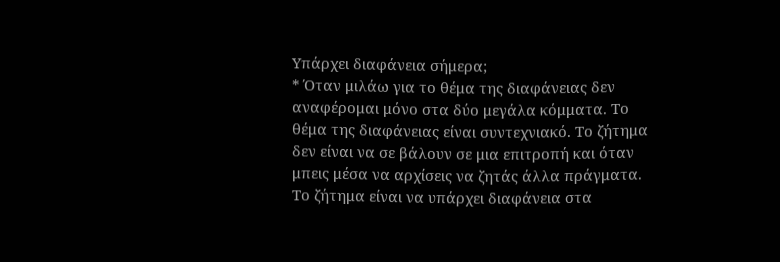Υπάρχει διαφάνεια σήμερα;
* Όταν μιλάω για το θέμα της διαφάνειας δεν αναφέρομαι μόνο στα δύο μεγάλα κόμματα. Το θέμα της διαφάνειας είναι συντεχνιακό. Το ζήτημα δεν είναι να σε βάλουν σε μια επιτροπή και όταν μπεις μέσα να αρχίσεις να ζητάς άλλα πράγματα. Το ζήτημα είναι να υπάρχει διαφάνεια στα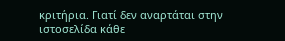κριτήρια. Γιατί δεν αναρτάται στην ιστοσελίδα κάθε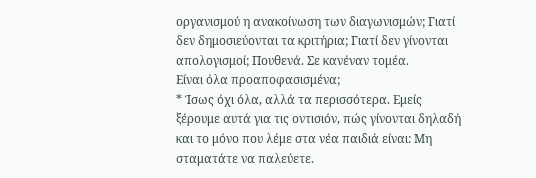οργανισμού η ανακοίνωση των διαγωνισμών; Γιατί δεν δημοσιεύονται τα κριτήρια; Γιατί δεν γίνονται απολογισμοί; Πουθενά. Σε κανέναν τομέα.
Είναι όλα προαποφασισμένα;
* Ίσως όχι όλα, αλλά τα περισσότερα. Εμείς ξέρουμε αυτά για τις οντισιόν, πώς γίνονται δηλαδή και το μόνο που λέμε στα νέα παιδιά είναι: Μη σταματάτε να παλεύετε.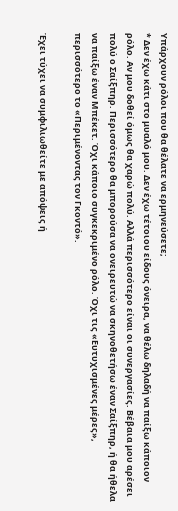Υπάρχουν ρόλοι που θα θέλατε να ερμηνεύσετε;
* Δεν έχω κάτι στο μυαλό μου. Δεν έχω τέτοιου είδους όνειρα, να θέλω δηλαδή να παίξω κάποιον ρόλο. Αν μου δοθεί όμως θα χαρώ πολύ. Αλλά περισσότερο είναι οι συνεργασίες. Βέβαια μου αρέσει πολύ ο Σαίξπηρ. Περισσότερο θα μπορούσα να ονειρευτώ να σκηνοθετήσω έναν Σαίξπηρ, ή θα ήθελα να παίξω έναν Μπέκετ. Όχι κάποιο συγκεκριμένο ρόλο. Όχι τις «Ευτυχισμένες μέρες», περισσότερο το «Περιμένοντας τον Γκοντό».

Έχει τύχει να συμφιλιωθείτε με απόψεις ή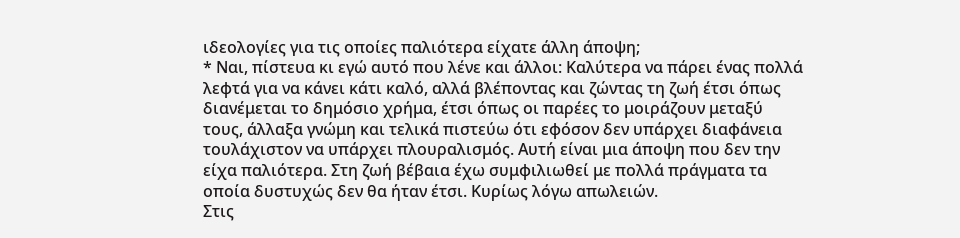ιδεολογίες για τις οποίες παλιότερα είχατε άλλη άποψη;
* Ναι, πίστευα κι εγώ αυτό που λένε και άλλοι: Καλύτερα να πάρει ένας πολλά λεφτά για να κάνει κάτι καλό, αλλά βλέποντας και ζώντας τη ζωή έτσι όπως διανέμεται το δημόσιο χρήμα, έτσι όπως οι παρέες το μοιράζουν μεταξύ τους, άλλαξα γνώμη και τελικά πιστεύω ότι εφόσον δεν υπάρχει διαφάνεια τουλάχιστον να υπάρχει πλουραλισμός. Αυτή είναι μια άποψη που δεν την είχα παλιότερα. Στη ζωή βέβαια έχω συμφιλιωθεί με πολλά πράγματα τα οποία δυστυχώς δεν θα ήταν έτσι. Κυρίως λόγω απωλειών.
Στις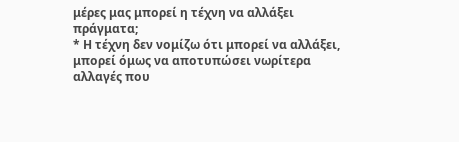μέρες μας μπορεί η τέχνη να αλλάξει πράγματα;
* Η τέχνη δεν νομίζω ότι μπορεί να αλλάξει, μπορεί όμως να αποτυπώσει νωρίτερα αλλαγές που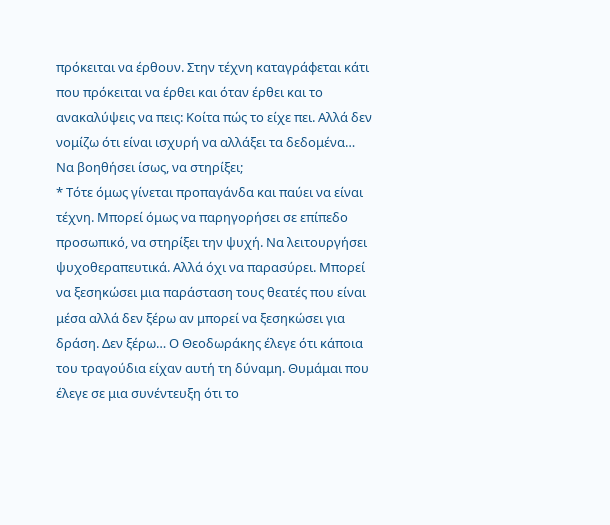πρόκειται να έρθουν. Στην τέχνη καταγράφεται κάτι που πρόκειται να έρθει και όταν έρθει και το ανακαλύψεις να πεις: Κοίτα πώς το είχε πει. Αλλά δεν νομίζω ότι είναι ισχυρή να αλλάξει τα δεδομένα…
Να βοηθήσει ίσως, να στηρίξει;
* Τότε όμως γίνεται προπαγάνδα και παύει να είναι τέχνη. Μπορεί όμως να παρηγορήσει σε επίπεδο προσωπικό, να στηρίξει την ψυχή. Να λειτουργήσει ψυχοθεραπευτικά. Αλλά όχι να παρασύρει. Μπορεί να ξεσηκώσει μια παράσταση τους θεατές που είναι μέσα αλλά δεν ξέρω αν μπορεί να ξεσηκώσει για δράση. Δεν ξέρω… Ο Θεοδωράκης έλεγε ότι κάποια του τραγούδια είχαν αυτή τη δύναμη. Θυμάμαι που έλεγε σε μια συνέντευξη ότι το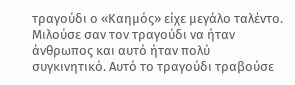τραγούδι ο «Καημός» είχε μεγάλο ταλέντο. Μιλούσε σαν τον τραγούδι να ήταν άνθρωπος και αυτό ήταν πολύ συγκινητικό. Αυτό το τραγούδι τραβούσε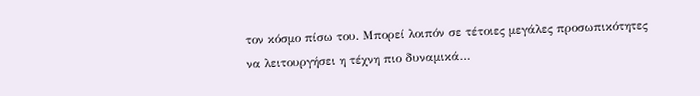τον κόσμο πίσω του. Μπορεί λοιπόν σε τέτοιες μεγάλες προσωπικότητες να λειτουργήσει η τέχνη πιο δυναμικά…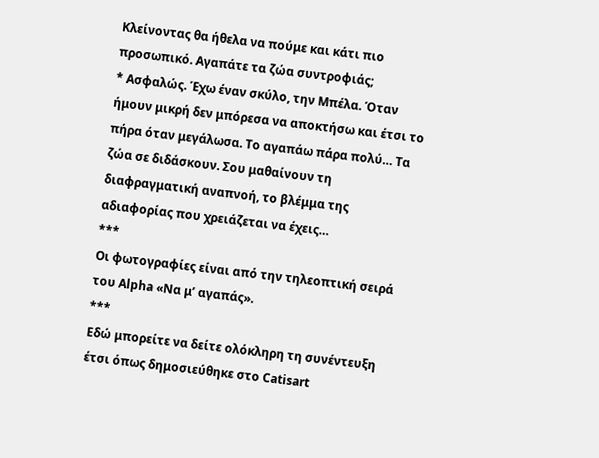Κλείνοντας θα ήθελα να πούμε και κάτι πιο προσωπικό. Αγαπάτε τα ζώα συντροφιάς;
* Ασφαλώς. Έχω έναν σκύλο, την Μπέλα. Όταν ήμουν μικρή δεν μπόρεσα να αποκτήσω και έτσι το πήρα όταν μεγάλωσα. Το αγαπάω πάρα πολύ… Τα ζώα σε διδάσκουν. Σου μαθαίνουν τη διαφραγματική αναπνοή, το βλέμμα της αδιαφορίας που χρειάζεται να έχεις…
***
Οι φωτογραφίες είναι από την τηλεοπτική σειρά του Alpha «Να μ’ αγαπάς».
***
Εδώ μπορείτε να δείτε ολόκληρη τη συνέντευξη έτσι όπως δημοσιεύθηκε στο Catisart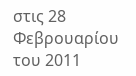στις 28 Φεβρουαρίου του 2011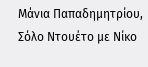Μάνια Παπαδημητρίου, Σόλο Ντουέτο με Νίκο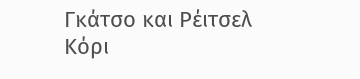Γκάτσο και Ρέιτσελ Κόρι